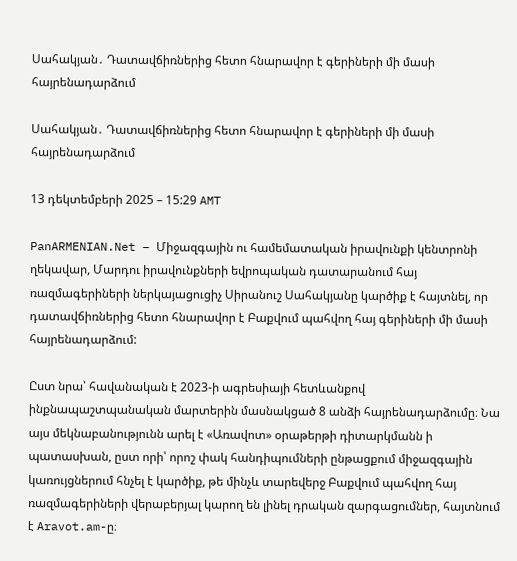Սահակյան․ Դատավճիռներից հետո հնարավոր է գերիների մի մասի հայրենադարձում

Սահակյան․ Դատավճիռներից հետո հնարավոր է գերիների մի մասի հայրենադարձում

13 դեկտեմբերի 2025 – 15:29 AMT

PanARMENIAN.Net – Միջազգային ու համեմատական իրավունքի կենտրոնի ղեկավար, Մարդու իրավունքների եվրոպական դատարանում հայ ռազմագերիների ներկայացուցիչ Սիրանուշ Սահակյանը կարծիք է հայտնել, որ դատավճիռներից հետո հնարավոր է Բաքվում պահվող հայ գերիների մի մասի հայրենադարձում:

Ըստ նրա՝ հավանական է 2023-ի ագրեսիայի հետևանքով ինքնապաշտպանական մարտերին մասնակցած 8 անձի հայրենադարձումը։ Նա այս մեկնաբանությունն արել է «Առավոտ» օրաթերթի դիտարկմանն ի պատասխան, ըստ որի՝ որոշ փակ հանդիպումների ընթացքում միջազգային կառույցներում հնչել է կարծիք, թե մինչև տարեվերջ Բաքվում պահվող հայ ռազմագերիների վերաբերյալ կարող են լինել դրական զարգացումներ, հայտնում է Aravot.am-ը։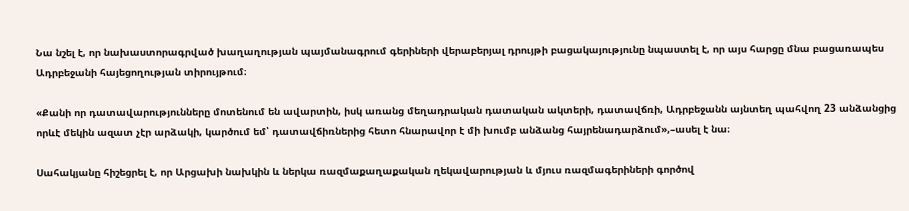Նա նշել է, որ նախաստորագրված խաղաղության պայմանագրում գերիների վերաբերյալ դրույթի բացակայությունը նպաստել է, որ այս հարցը մնա բացառապես Ադրբեջանի հայեցողության տիրույթում։

«Քանի որ դատավարությունները մոտենում են ավարտին, իսկ առանց մեղադրական դատական ակտերի, դատավճռի, Ադրբեջանն այնտեղ պահվող 23 անձանցից որևէ մեկին ազատ չէր արձակի, կարծում եմ՝ դատավճիռներից հետո հնարավոր է մի խումբ անձանց հայրենադարձում»,–ասել է նա։

Սահակյանը հիշեցրել է, որ Արցախի նախկին և ներկա ռազմաքաղաքական ղեկավարության և մյուս ռազմագերիների գործով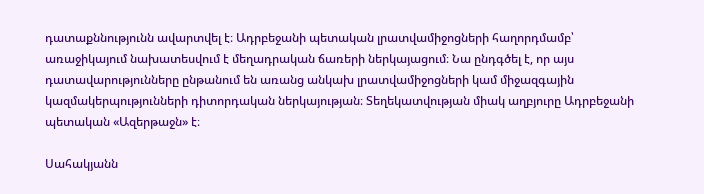դատաքննությունն ավարտվել է։ Ադրբեջանի պետական լրատվամիջոցների հաղորդմամբ՝ առաջիկայում նախատեսվում է մեղադրական ճառերի ներկայացում։ Նա ընդգծել է, որ այս դատավարությունները ընթանում են առանց անկախ լրատվամիջոցների կամ միջազգային կազմակերպությունների դիտորդական ներկայության։ Տեղեկատվության միակ աղբյուրը Ադրբեջանի պետական «Ազերթաջն» է։

Սահակյանն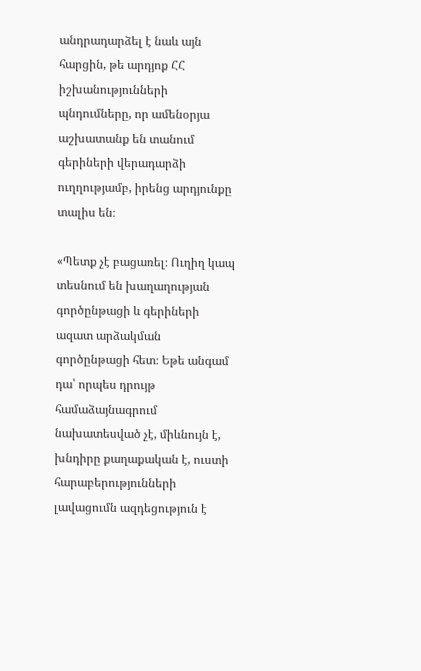անդրադարձել է նաև այն հարցին, թե արդյոք ՀՀ իշխանությունների պնդումները, որ ամենօրյա աշխատանք են տանում գերիների վերադարձի ուղղությամբ, իրենց արդյունքը տալիս են։

«Պետք չէ բացառել։ Ուղիղ կապ տեսնում են խաղաղության գործընթացի և գերիների ազատ արձակման գործընթացի հետ։ Եթե անգամ դա՝ որպես դրույթ համաձայնագրում նախատեսված չէ, միևնույն է, խնդիրը քաղաքական է, ուստի հարաբերությունների լավացումն ազդեցություն է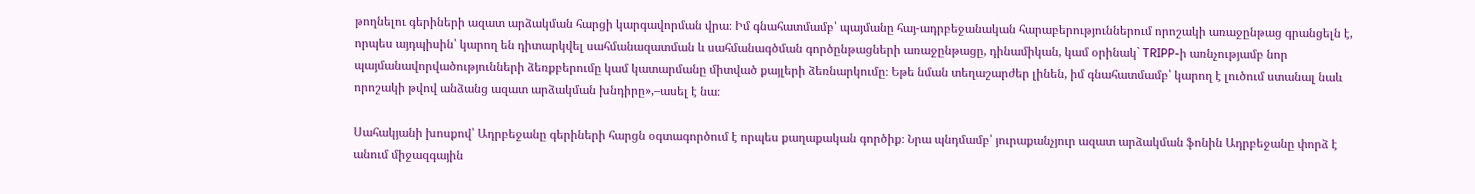թողնելու գերիների ազատ արձակման հարցի կարգավորման վրա։ Իմ գնահատմամբ՝ պայմանը հայ-ադրբեջանական հարաբերություններում որոշակի առաջընթաց գրանցելն է, որպես այդպիսին՝ կարող են դիտարկվել սահմանազատման և սահմանագծման գործընթացների առաջընթացը, դինամիկան, կամ օրինակ` TRIPP-ի առնչությամբ նոր պայմանավորվածությունների ձեռքբերումը կամ կատարմանը միտված քայլերի ձեռնարկումը։ Եթե նման տեղաշարժեր լինեն, իմ գնահատմամբ՝ կարող է լուծում ստանալ նաև որոշակի թվով անձանց ազատ արձակման խնդիրը»,–ասել է նա։

Սահակյանի խոսքով՝ Ադրբեջանը գերիների հարցն օգտագործում է որպես քաղաքական գործիք։ Նրա պնդմամբ՝ յուրաքանչյուր ազատ արձակման ֆոնին Ադրբեջանը փորձ է անում միջազգային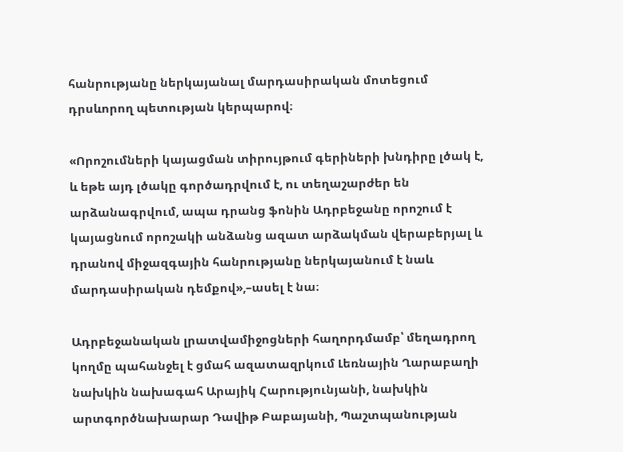հանրությանը ներկայանալ մարդասիրական մոտեցում դրսևորող պետության կերպարով։

«Որոշումների կայացման տիրույթում գերիների խնդիրը լծակ է, և եթե այդ լծակը գործադրվում է, ու տեղաշարժեր են արձանագրվում, ապա դրանց ֆոնին Ադրբեջանը որոշում է կայացնում որոշակի անձանց ազատ արձակման վերաբերյալ և դրանով միջազգային հանրությանը ներկայանում է նաև մարդասիրական դեմքով»,–ասել է նա։

Ադրբեջանական լրատվամիջոցների հաղորդմամբ՝ մեղադրող կողմը պահանջել է ցմահ ազատազրկում Լեռնային Ղարաբաղի նախկին նախագահ Արայիկ Հարությունյանի, նախկին արտգործնախարար Դավիթ Բաբայանի, Պաշտպանության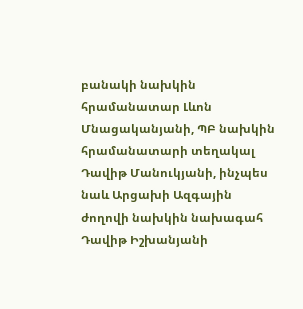բանակի նախկին հրամանատար Լևոն Մնացականյանի, ՊԲ նախկին հրամանատարի տեղակալ Դավիթ Մանուկյանի, ինչպես նաև Արցախի Ազգային ժողովի նախկին նախագահ Դավիթ Իշխանյանի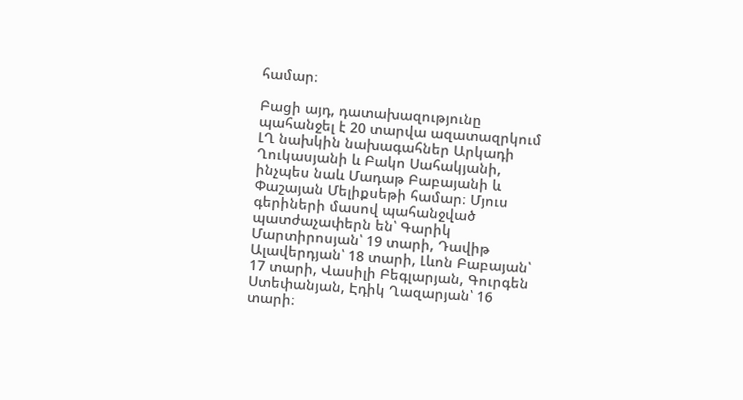համար։

Բացի այդ, դատախազությունը պահանջել է 20 տարվա ազատազրկում ԼՂ նախկին նախագահներ Արկադի Ղուկասյանի և Բակո Սահակյանի, ինչպես նաև Մադաթ Բաբայանի և Փաշայան Մելիքսեթի համար։ Մյուս գերիների մասով պահանջված պատժաչափերն են՝ Գարիկ Մարտիրոսյան՝ 19 տարի, Դավիթ Ալավերդյան՝ 18 տարի, Լևոն Բաբայան՝ 17 տարի, Վասիլի Բեգլարյան, Գուրգեն Ստեփանյան, Էդիկ Ղազարյան՝ 16 տարի։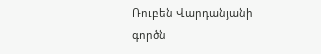Ռուբեն Վարդանյանի գործն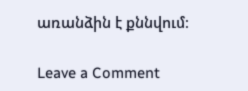առանձին է քննվում։

Leave a Comment